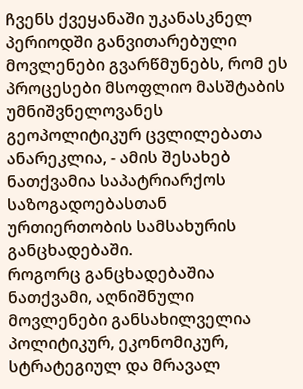ჩვენს ქვეყანაში უკანასკნელ პერიოდში განვითარებული მოვლენები გვარწმუნებს, რომ ეს პროცესები მსოფლიო მასშტაბის უმნიშვნელოვანეს გეოპოლიტიკურ ცვლილებათა ანარეკლია, - ამის შესახებ ნათქვამია საპატრიარქოს საზოგადოებასთან ურთიერთობის სამსახურის განცხადებაში.
როგორც განცხადებაშია ნათქვამი, აღნიშნული მოვლენები განსახილველია პოლიტიკურ, ეკონომიკურ, სტრატეგიულ და მრავალ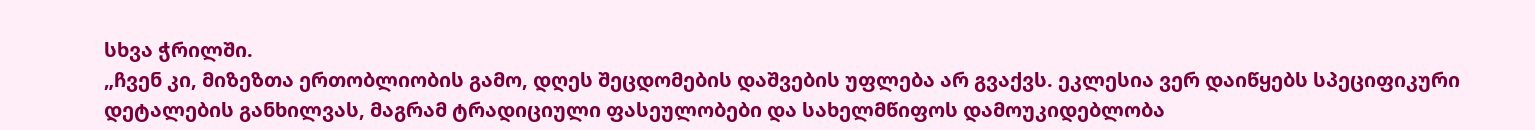სხვა ჭრილში.
„ჩვენ კი, მიზეზთა ერთობლიობის გამო, დღეს შეცდომების დაშვების უფლება არ გვაქვს. ეკლესია ვერ დაიწყებს სპეციფიკური დეტალების განხილვას, მაგრამ ტრადიციული ფასეულობები და სახელმწიფოს დამოუკიდებლობა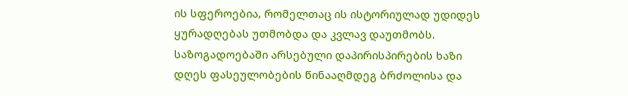ის სფეროებია, რომელთაც ის ისტორიულად უდიდეს ყურადღებას უთმობდა და კვლავ დაუთმობს.
საზოგადოებაში არსებული დაპირისპირების ხაზი დღეს ფასეულობების წინააღმდეგ ბრძოლისა და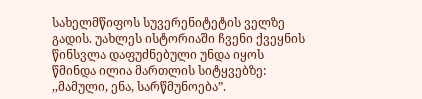სახელმწიფოს სუვერენიტეტის ველზე გადის. უახლეს ისტორიაში ჩვენი ქვეყნის წინსვლა დაფუძნებული უნდა იყოს წმინდა ილია მართლის სიტყვებზე: ,,მამული, ენა, სარწმუნოება”.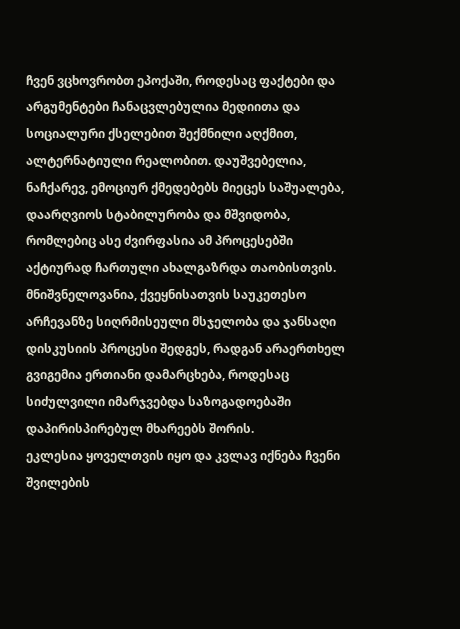ჩვენ ვცხოვრობთ ეპოქაში, როდესაც ფაქტები და არგუმენტები ჩანაცვლებულია მედიითა და სოციალური ქსელებით შექმნილი აღქმით, ალტერნატიული რეალობით. დაუშვებელია, ნაჩქარევ, ემოციურ ქმედებებს მიეცეს საშუალება, დაარღვიოს სტაბილურობა და მშვიდობა, რომლებიც ასე ძვირფასია ამ პროცესებში აქტიურად ჩართული ახალგაზრდა თაობისთვის. მნიშვნელოვანია, ქვეყნისათვის საუკეთესო არჩევანზე სიღრმისეული მსჯელობა და ჯანსაღი დისკუსიის პროცესი შედგეს, რადგან არაერთხელ გვიგემია ერთიანი დამარცხება, როდესაც სიძულვილი იმარჯვებდა საზოგადოებაში დაპირისპირებულ მხარეებს შორის.
ეკლესია ყოველთვის იყო და კვლავ იქნება ჩვენი შვილების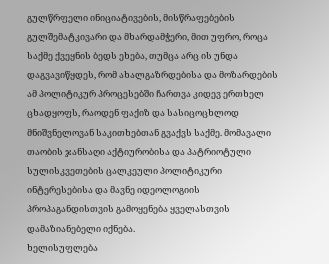გულწრფელი ინიციატივების, მისწრაფებების გულშემატკივარი და მხარდამჭერი, მით უფრო, როცა საქმე ქვეყნის ბედს ეხება, თუმცა არც ის უნდა დაგვავიწყდეს, რომ ახალგაზრდებისა და მოზარდების ამ პოლიტიკურ პროცესებში ჩართვა კიდევ ერთხელ ცხადყოფს, რაოდენ ფაქიზ და სასიცოცხლოდ მნიშვნელოვან საკითხებთან გვაქვს საქმე. მომავალი თაობის ჯანსაღი აქტიურობისა და პატრიოტული სულისკვეთების ცალკეული პოლიტიკური ინტერესებისა და მავნე იდეოლოგიის პროპაგანდისთვის გამოყენება ყველასთვის დამაზიანებელი იქნება.
ხელისუფლება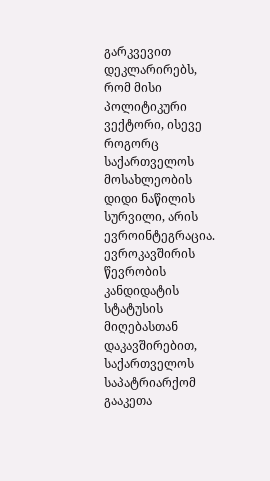გარკვევით დეკლარირებს, რომ მისი პოლიტიკური ვექტორი, ისევე როგორც საქართველოს მოსახლეობის დიდი ნაწილის სურვილი, არის ევროინტეგრაცია. ევროკავშირის წევრობის კანდიდატის სტატუსის მიღებასთან დაკავშირებით, საქართველოს საპატრიარქომ გააკეთა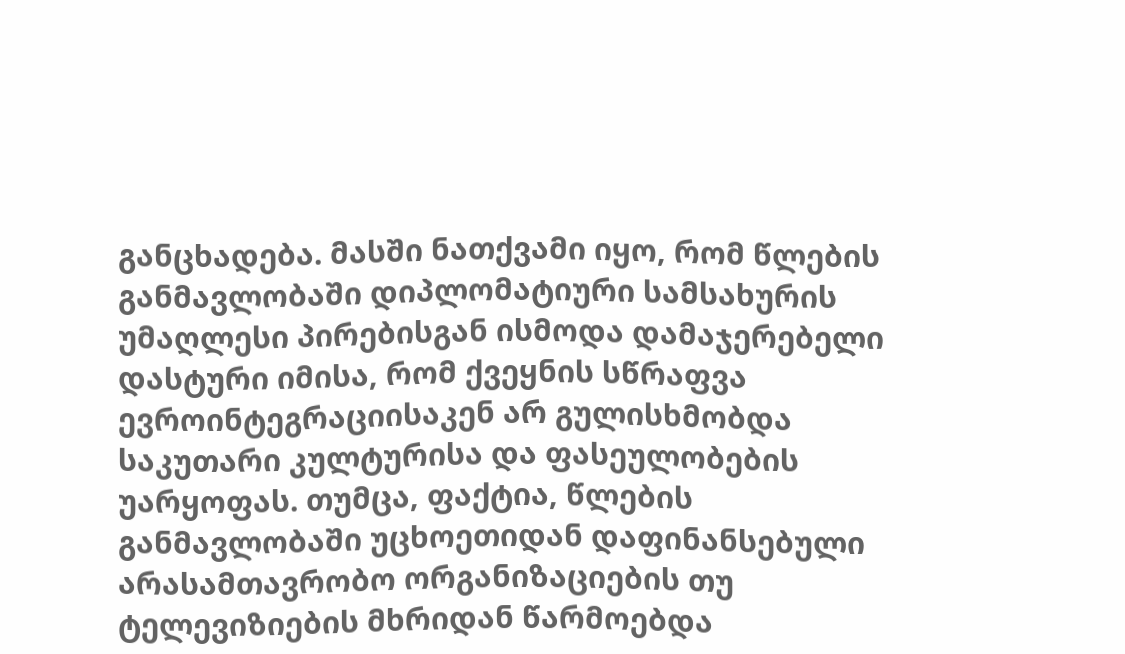განცხადება. მასში ნათქვამი იყო, რომ წლების განმავლობაში დიპლომატიური სამსახურის უმაღლესი პირებისგან ისმოდა დამაჯერებელი დასტური იმისა, რომ ქვეყნის სწრაფვა ევროინტეგრაციისაკენ არ გულისხმობდა საკუთარი კულტურისა და ფასეულობების უარყოფას. თუმცა, ფაქტია, წლების განმავლობაში უცხოეთიდან დაფინანსებული არასამთავრობო ორგანიზაციების თუ ტელევიზიების მხრიდან წარმოებდა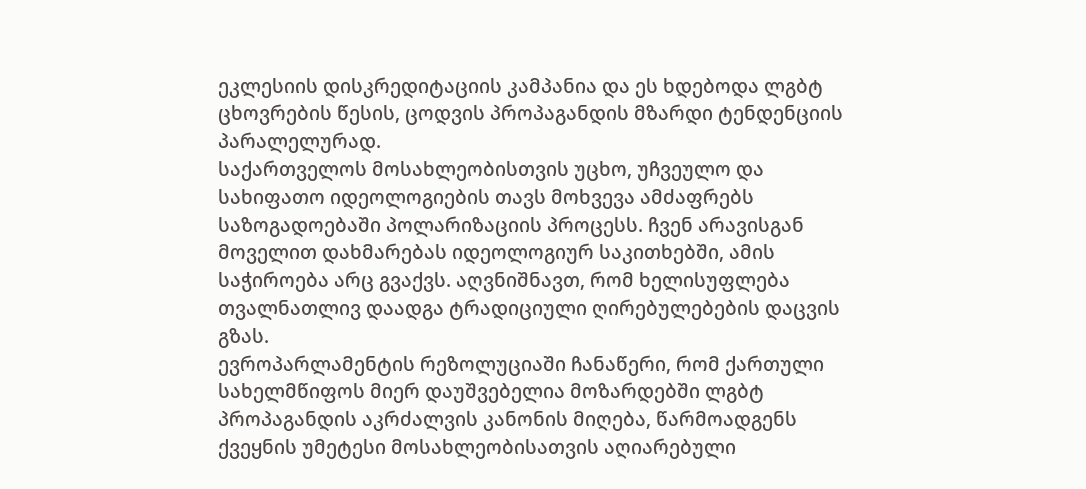ეკლესიის დისკრედიტაციის კამპანია და ეს ხდებოდა ლგბტ ცხოვრების წესის, ცოდვის პროპაგანდის მზარდი ტენდენციის პარალელურად.
საქართველოს მოსახლეობისთვის უცხო, უჩვეულო და სახიფათო იდეოლოგიების თავს მოხვევა ამძაფრებს საზოგადოებაში პოლარიზაციის პროცესს. ჩვენ არავისგან მოველით დახმარებას იდეოლოგიურ საკითხებში, ამის საჭიროება არც გვაქვს. აღვნიშნავთ, რომ ხელისუფლება თვალნათლივ დაადგა ტრადიციული ღირებულებების დაცვის გზას.
ევროპარლამენტის რეზოლუციაში ჩანაწერი, რომ ქართული სახელმწიფოს მიერ დაუშვებელია მოზარდებში ლგბტ პროპაგანდის აკრძალვის კანონის მიღება, წარმოადგენს ქვეყნის უმეტესი მოსახლეობისათვის აღიარებული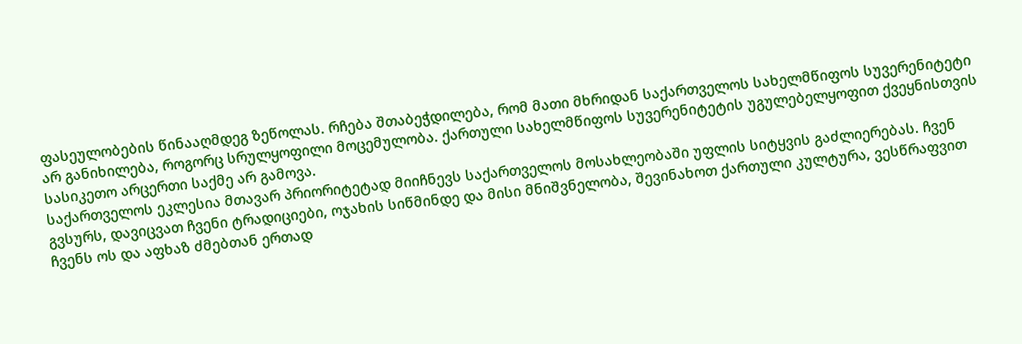ფასეულობების წინააღმდეგ ზეწოლას. რჩება შთაბეჭდილება, რომ მათი მხრიდან საქართველოს სახელმწიფოს სუვერენიტეტი არ განიხილება, როგორც სრულყოფილი მოცემულობა. ქართული სახელმწიფოს სუვერენიტეტის უგულებელყოფით ქვეყნისთვის სასიკეთო არცერთი საქმე არ გამოვა.
საქართველოს ეკლესია მთავარ პრიორიტეტად მიიჩნევს საქართველოს მოსახლეობაში უფლის სიტყვის გაძლიერებას. ჩვენ გვსურს, დავიცვათ ჩვენი ტრადიციები, ოჯახის სიწმინდე და მისი მნიშვნელობა, შევინახოთ ქართული კულტურა, ვესწრაფვით ჩვენს ოს და აფხაზ ძმებთან ერთად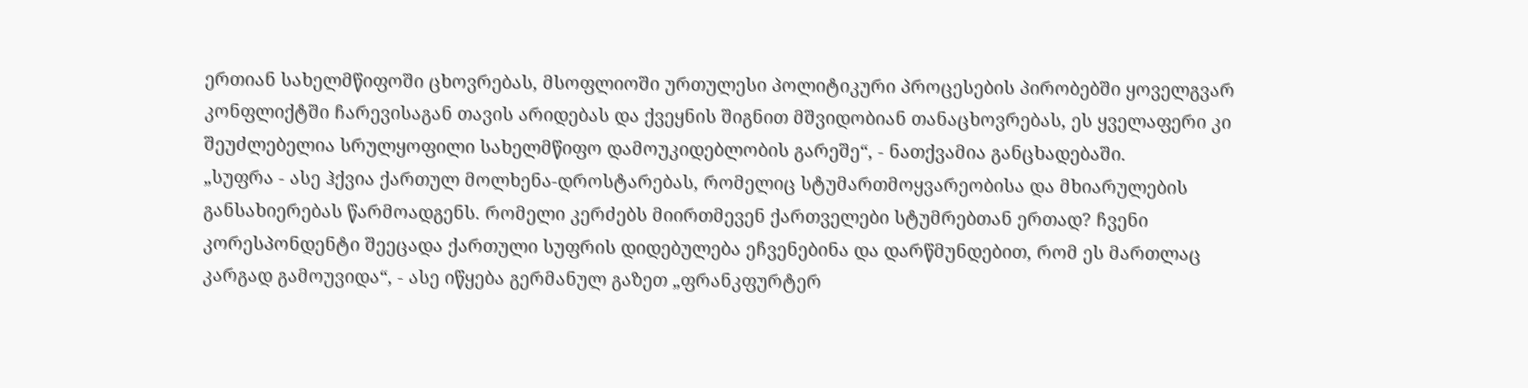ერთიან სახელმწიფოში ცხოვრებას, მსოფლიოში ურთულესი პოლიტიკური პროცესების პირობებში ყოველგვარ კონფლიქტში ჩარევისაგან თავის არიდებას და ქვეყნის შიგნით მშვიდობიან თანაცხოვრებას, ეს ყველაფერი კი შეუძლებელია სრულყოფილი სახელმწიფო დამოუკიდებლობის გარეშე“, - ნათქვამია განცხადებაში.
„სუფრა - ასე ჰქვია ქართულ მოლხენა-დროსტარებას, რომელიც სტუმართმოყვარეობისა და მხიარულების განსახიერებას წარმოადგენს. რომელი კერძებს მიირთმევენ ქართველები სტუმრებთან ერთად? ჩვენი კორესპონდენტი შეეცადა ქართული სუფრის დიდებულება ეჩვენებინა და დარწმუნდებით, რომ ეს მართლაც კარგად გამოუვიდა“, - ასე იწყება გერმანულ გაზეთ „ფრანკფურტერ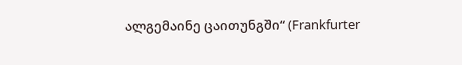ალგემაინე ცაითუნგში“ (Frankfurter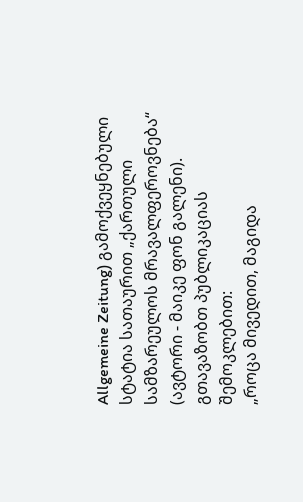Allgemeine Zeitung) გამოქვეყნებული სტატია სათაურით „ქართული სამზარეულოს მრავალფეროვნება“ (ავტორი - მაიკე ფონ გალენი).
გთავაზობთ პუბლიკაციას შემოკლებით:
„როცა მივედით, მაგიდა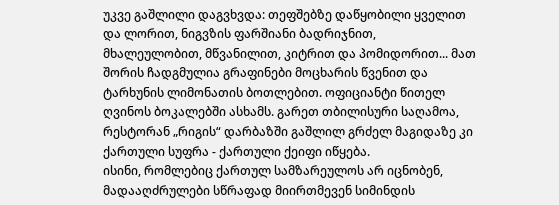უკვე გაშლილი დაგვხვდა: თეფშებზე დაწყობილი ყველით და ლორით, ნიგვზის ფარშიანი ბადრიჯნით, მხალეულობით, მწვანილით, კიტრით და პომიდორით... მათ შორის ჩადგმულია გრაფინები მოცხარის წვენით და ტარხუნის ლიმონათის ბოთლებით. ოფიციანტი წითელ ღვინოს ბოკალებში ასხამს. გარეთ თბილისური საღამოა, რესტორან „რიგის“ დარბაზში გაშლილ გრძელ მაგიდაზე კი ქართული სუფრა - ქართული ქეიფი იწყება.
ისინი, რომლებიც ქართულ სამზარეულოს არ იცნობენ, მადააღძრულები სწრაფად მიირთმევენ სიმინდის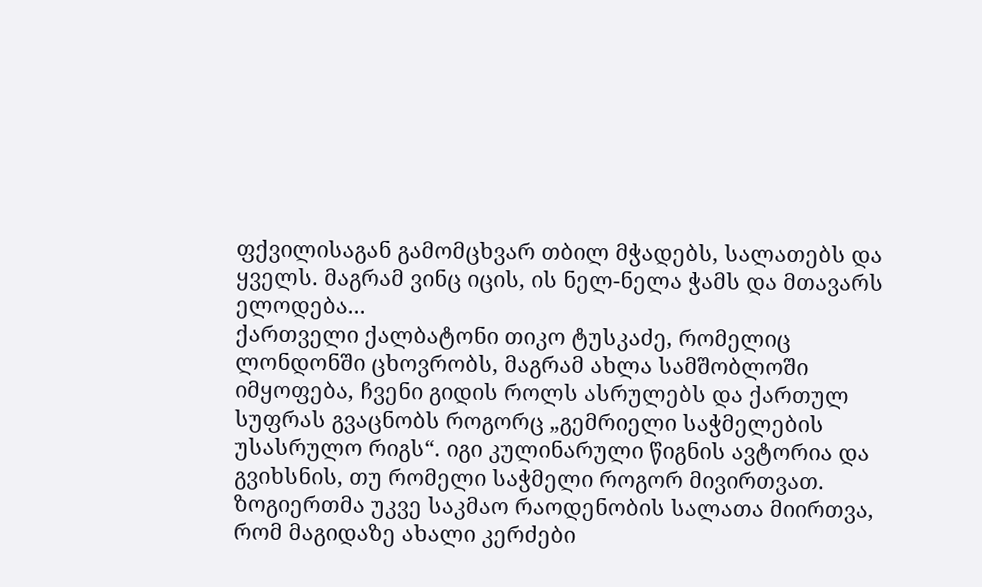ფქვილისაგან გამომცხვარ თბილ მჭადებს, სალათებს და ყველს. მაგრამ ვინც იცის, ის ნელ-ნელა ჭამს და მთავარს ელოდება...
ქართველი ქალბატონი თიკო ტუსკაძე, რომელიც ლონდონში ცხოვრობს, მაგრამ ახლა სამშობლოში იმყოფება, ჩვენი გიდის როლს ასრულებს და ქართულ სუფრას გვაცნობს როგორც „გემრიელი საჭმელების უსასრულო რიგს“. იგი კულინარული წიგნის ავტორია და გვიხსნის, თუ რომელი საჭმელი როგორ მივირთვათ.
ზოგიერთმა უკვე საკმაო რაოდენობის სალათა მიირთვა, რომ მაგიდაზე ახალი კერძები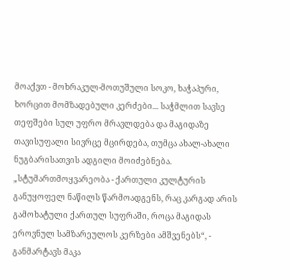მოაქვთ - მოხრაკულ-მოთუშული სოკო, ხაჭაპური, ხორცით მომზადებული კერძები... საჭმლით სავსე თეფშები სულ უფრო მრავლდება და მაგიდაზე თავისუფალი სივრცე მცირდება, თუმცა ახალ-ახალი ნუგბარისათვის ადგილი მოიძებნება.
„სტუმართმოყვარეობა - ქართული კულტურის განუყოფელ ნაწილს წარმოადგენს, რაც კარგად არის გამოხატული ქართულ სუფრაში, როცა მაგიდას ეროვნულ სამზარეულოს კერზები ამშვენებს“, - განმარტავს მაკა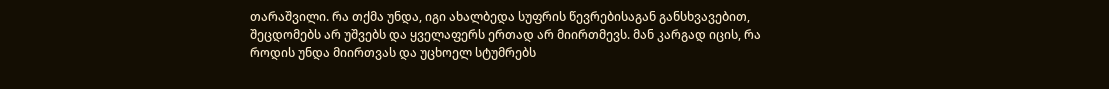თარაშვილი. რა თქმა უნდა, იგი ახალბედა სუფრის წევრებისაგან განსხვავებით, შეცდომებს არ უშვებს და ყველაფერს ერთად არ მიირთმევს. მან კარგად იცის, რა როდის უნდა მიირთვას და უცხოელ სტუმრებს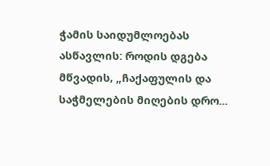ჭამის საიდუმლოებას ასწავლის: როდის დგება მწვადის, „ჩაქაფულის და საჭმელების მიღების დრო...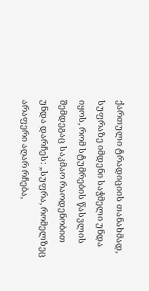ქართული ტრადიციის თანახმად, სუფრაზე იმდენი საჭმელი უნდა იყოს, რომ სტუმრების წასვლის შემდეგაც საკმაო რაოდენობით უნდა დარჩეს: „სუფრა, რომელზეც არაფერი აღარ რჩება,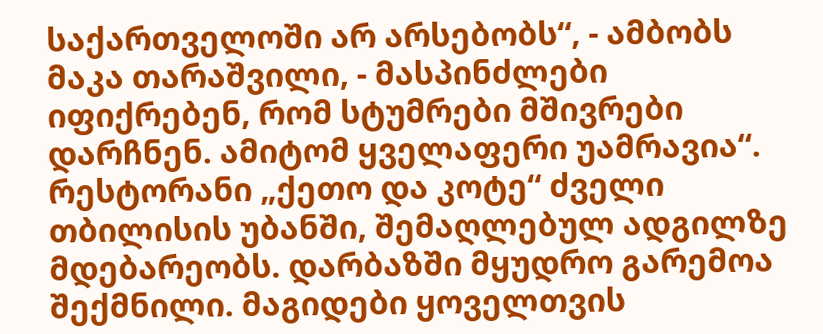საქართველოში არ არსებობს“, - ამბობს მაკა თარაშვილი, - მასპინძლები იფიქრებენ, რომ სტუმრები მშივრები დარჩნენ. ამიტომ ყველაფერი უამრავია“.
რესტორანი „ქეთო და კოტე“ ძველი თბილისის უბანში, შემაღლებულ ადგილზე მდებარეობს. დარბაზში მყუდრო გარემოა შექმნილი. მაგიდები ყოველთვის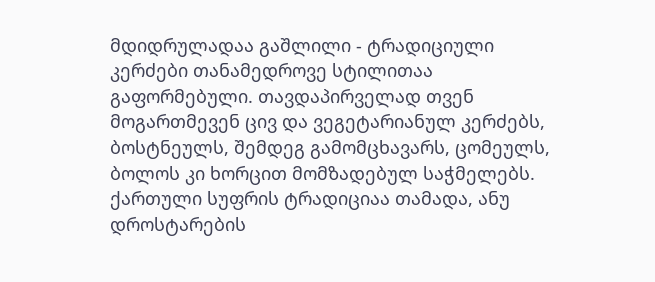მდიდრულადაა გაშლილი - ტრადიციული კერძები თანამედროვე სტილითაა გაფორმებული. თავდაპირველად თვენ მოგართმევენ ცივ და ვეგეტარიანულ კერძებს, ბოსტნეულს, შემდეგ გამომცხავარს, ცომეულს, ბოლოს კი ხორცით მომზადებულ საჭმელებს.
ქართული სუფრის ტრადიციაა თამადა, ანუ დროსტარების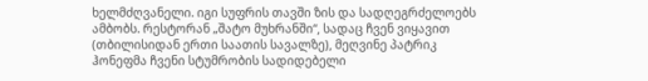ხელმძღვანელი. იგი სუფრის თავში ზის და სადღეგრძელოებს ამბობს. რესტორან „შატო მუხრანში“, სადაც ჩვენ ვიყავით (თბილისიდან ერთი საათის სავალზე), მეღვინე პატრიკ ჰონეფმა ჩვენი სტუმრობის სადიდებელი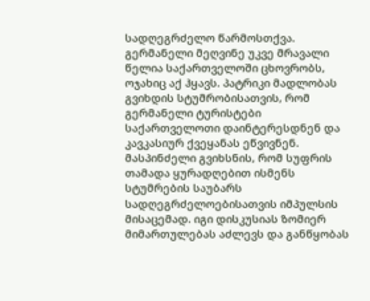სადღეგრძელო წარმოსთქვა. გერმანელი მეღვინე უკვე მრავალი წელია საქართველოში ცხოვრობს, ოჯახიც აქ ჰყავს. პატრიკი მადლობას გვიხდის სტუმრობისათვის, რომ გერმანელი ტურისტები საქართველოთი დაინტერესდნენ და კავკასიურ ქვეყანას ეწვივნენ.
მასპინძელი გვიხსნის, რომ სუფრის თამადა ყურადღებით ისმენს სტუმრების საუბარს სადღეგრძელოებისათვის იმპულსის მისაცემად. იგი დისკუსიას ზომიერ მიმართულებას აძლევს და განწყობას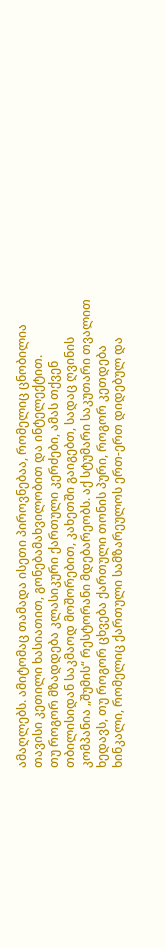ამაღლებს. ამიტომაც თამადა ისეთი პიროვნებაა, რომელიც ცნობილია თავისი კეთილი ხასიათით, გონებამახვილობით და ინტელექტით.
თუ როგორ მზადდება კლასიკური ქართული კერძები, ამას თქვენ თბილისიდან საკმაოდ მოშორებით, კახეთში გაიგებთ, სადაც ღვინის კომპანია „შუმის“ რესტორანი მდებარეობს. აქ სტუმარი საკუთარი თვალით ხედავს, თუ როგორ ცხვება ქართული თონის პური, როგორ კეთდება ხინკალი, რომელიც ქართული სამზარეულოს ერთ-ერთ დიდებულ და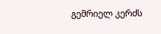გემრიელ კერძს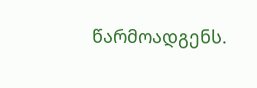წარმოადგენს.